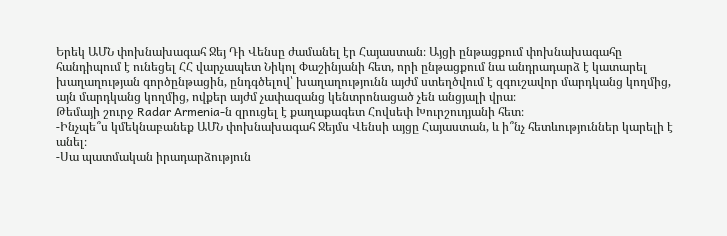Երեկ ԱՄՆ փոխնախագահ Ջեյ Դի Վենսը ժամանել էր Հայաստան։ Այցի ընթացքում փոխնախագահը հանդիպում է ունեցել ՀՀ վարչապետ Նիկոլ Փաշինյանի հետ, որի ընթացքում նա անդրադարձ է կատարել խաղաղության գործընթացին, ընդգծելով՝ խաղաղությունն այժմ ստեղծվում է զգուշավոր մարդկանց կողմից, այն մարդկանց կողմից, ովքեր այժմ չափազանց կենտրոնացած չեն անցյալի վրա։
Թեմայի շուրջ Radar Armenia-ն զրուցել է քաղաքագետ Հովսեփ Խուրշուդյանի հետ։
-Ինչպե՞ս կմեկնաբանեք ԱՄՆ փոխնախագահ Ջեյմս Վենսի այցը Հայաստան, և ի՞նչ հետևություններ կարելի է անել։
-Սա պատմական իրադարձություն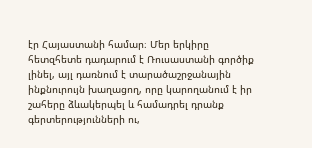էր Հայաստանի համար։ Մեր երկիրը հետզհետե դադարում է Ռուսաստանի գործիք լինել, այլ դառնում է տարածաշրջանային ինքնուրույն խաղացող, որը կարողանում է իր շահերը ձևակերպել և համադրել դրանք գերտերությունների ու,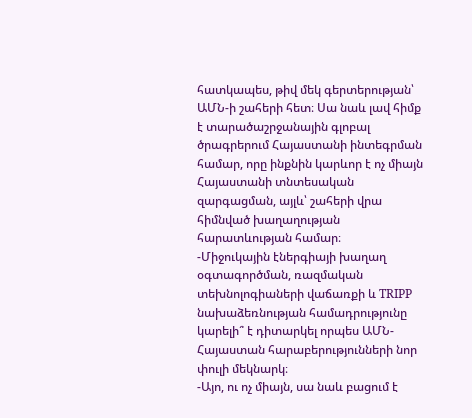հատկապես, թիվ մեկ գերտերության՝ ԱՄՆ-ի շահերի հետ։ Սա նաև լավ հիմք է տարածաշրջանային գլոբալ ծրագրերում Հայաստանի ինտեգրման համար, որը ինքնին կարևոր է ոչ միայն Հայաստանի տնտեսական զարգացման, այլև՝ շահերի վրա հիմնված խաղաղության հարատևության համար։
-Միջուկային էներգիայի խաղաղ օգտագործման, ռազմական տեխնոլոգիաների վաճառքի և TRIPP նախաձեռնության համադրությունը կարելի՞ է դիտարկել որպես ԱՄՆ-Հայաստան հարաբերությունների նոր փուլի մեկնարկ։
-Այո, ու ոչ միայն, սա նաև բացում է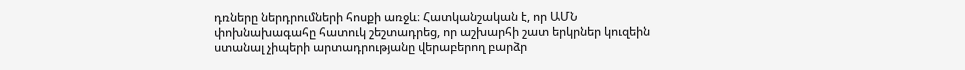դռները ներդրումների հոսքի առջև։ Հատկանշական է, որ ԱՄՆ փոխնախագահը հատուկ շեշտադրեց, որ աշխարհի շատ երկրներ կուզեին ստանալ չիպերի արտադրությանը վերաբերող բարձր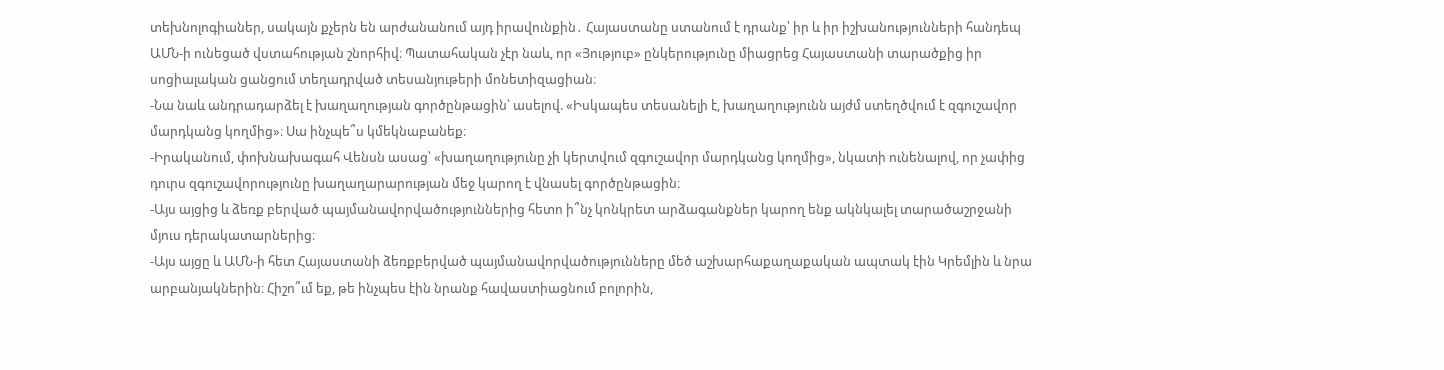տեխնոլոգիաներ, սակայն քչերն են արժանանում այդ իրավունքին․ Հայաստանը ստանում է դրանք՝ իր և իր իշխանությունների հանդեպ ԱՄՆ-ի ունեցած վստահության շնորհիվ։ Պատահական չէր նաև, որ «Յություբ» ընկերությունը միացրեց Հայաստանի տարածքից իր սոցիալական ցանցում տեղադրված տեսանյութերի մոնետիզացիան։
-Նա նաև անդրադարձել է խաղաղության գործընթացին՝ ասելով. «Իսկապես տեսանելի է, խաղաղությունն այժմ ստեղծվում է զգուշավոր մարդկանց կողմից»։ Սա ինչպե՞ս կմեկնաբանեք։
-Իրականում, փոխնախագահ Վենսն ասաց՝ «խաղաղությունը չի կերտվում զգուշավոր մարդկանց կողմից», նկատի ունենալով, որ չափից դուրս զգուշավորությունը խաղաղարարության մեջ կարող է վնասել գործընթացին։
-Այս այցից և ձեռք բերված պայմանավորվածություններից հետո ի՞նչ կոնկրետ արձագանքներ կարող ենք ակնկալել տարածաշրջանի մյուս դերակատարներից։
-Այս այցը և ԱՄՆ-ի հետ Հայաստանի ձեռքբերված պայմանավորվածությունները մեծ աշխարհաքաղաքական ապտակ էին Կրեմլին և նրա արբանյակներին։ Հիշո՞ւմ եք, թե ինչպես էին նրանք հավաստիացնում բոլորին,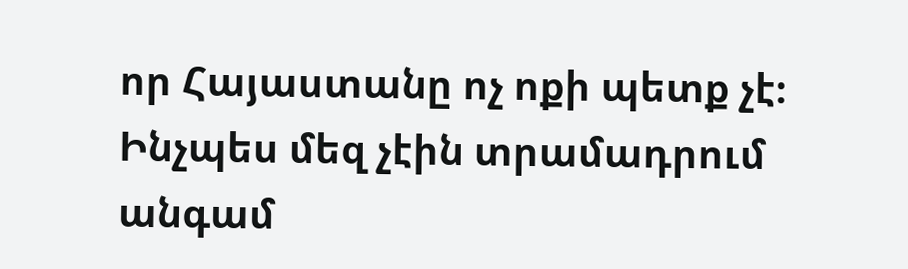որ Հայաստանը ոչ ոքի պետք չէ։ Ինչպես մեզ չէին տրամադրում անգամ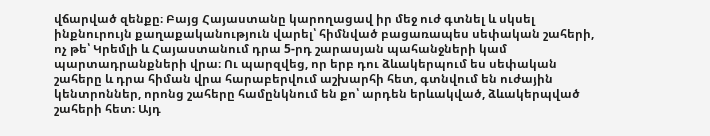վճարված զենքը։ Բայց Հայաստանը կարողացավ իր մեջ ուժ գտնել և սկսել ինքնուրույն քաղաքականություն վարել՝ հիմնված բացառապես սեփական շահերի, ոչ թե՝ Կրեմլի և Հայաստանում դրա 5-րդ շարասյան պահանջների կամ պարտադրանքների վրա։ Ու պարզվեց, որ երբ դու ձևակերպում ես սեփական շահերը և դրա հիման վրա հարաբերվում աշխարհի հետ, գտնվում են ուժային կենտրոններ, որոնց շահերը համընկնում են քո՝ արդեն երևակված, ձևակերպված շահերի հետ։ Այդ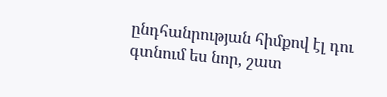ընդհանրության հիմքով էլ դու գտնում ես նոր, շատ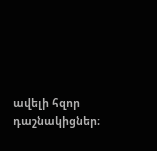ավելի հզոր դաշնակիցներ։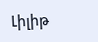Լիլիթ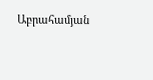Աբրահամյան